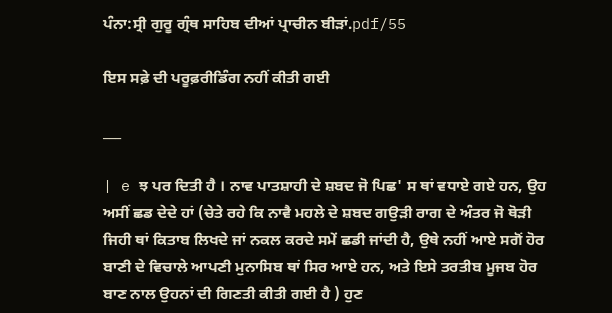ਪੰਨਾ:ਸ੍ਰੀ ਗੁਰੂ ਗ੍ਰੰਥ ਸਾਹਿਬ ਦੀਆਂ ਪ੍ਰਾਚੀਨ ਬੀੜਾਂ.pdf/55

ਇਸ ਸਫ਼ੇ ਦੀ ਪਰੂਫ਼ਰੀਡਿੰਗ ਨਹੀਂ ਕੀਤੀ ਗਈ

___

| e ਝ ਪਰ ਦਿਤੀ ਹੈ । ਨਾਵ ਪਾਤਸ਼ਾਹੀ ਦੇ ਸ਼ਬਦ ਜੋ ਪਿਛ' ਸ ਥਾਂ ਵਧਾਏ ਗਏ ਹਨ, ਉਹ ਅਸੀਂ ਛਡ ਦੇਦੇ ਹਾਂ (ਚੇਤੇ ਰਹੇ ਕਿ ਨਾਵੈ ਮਹਲੇ ਦੇ ਸ਼ਬਦ ਗਉੜੀ ਰਾਗ ਦੇ ਅੰਤਰ ਜੋ ਥੋੜੀ ਜਿਹੀ ਥਾਂ ਕਿਤਾਬ ਲਿਖਦੇ ਜਾਂ ਨਕਲ ਕਰਦੇ ਸਮੇਂ ਛਡੀ ਜਾਂਦੀ ਹੈ, ਉਥੇ ਨਹੀਂ ਆਏ ਸਗੋਂ ਹੋਰ ਬਾਣੀ ਦੇ ਵਿਚਾਲੇ ਆਪਣੀ ਮੁਨਾਸਿਬ ਥਾਂ ਸਿਰ ਆਏ ਹਨ, ਅਤੇ ਇਸੇ ਤਰਤੀਬ ਮੂਜਬ ਹੋਰ ਬਾਣ ਨਾਲ ਉਹਨਾਂ ਦੀ ਗਿਣਤੀ ਕੀਤੀ ਗਈ ਹੈ ) ਹੁਣ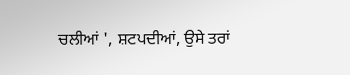ਚਲੀਆਂ ', ਸ਼ਟਪਦੀਆਂ, ਉਸੇ ਤਰਾਂ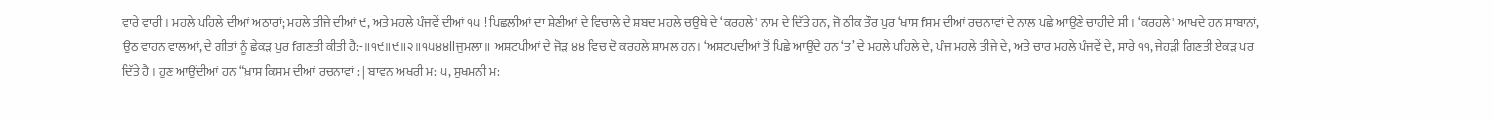ਵਾਰੇ ਵਾਰੀ । ਮਹਲੇ ਪਹਿਲੇ ਦੀਆਂ ਅਠਾਰਾਂ; ਮਹਲੇ ਤੀਜੇ ਦੀਆਂ ੯, ਅਤੇ ਮਹਲੇ ਪੰਜਵੇਂ ਦੀਆਂ ੧੫ ! ਪਿਛਲੀਆਂ ਦਾ ਸ਼ੇਣੀਆਂ ਦੇ ਵਿਚਾਲੇ ਦੇ ਸ਼ਬਦ ਮਹਲੇ ਚਉਥੇ ਦੇ ‘ਕਰਹਲੇ' ਨਾਮ ਦੇ ਦਿੱਤੇ ਹਨ, ਜੋ ਠੀਕ ਤੌਰ ਪੁਰ ‘ਖਾਸ fਸਮ ਦੀਆਂ ਰਚਨਾਵਾਂ ਦੇ ਨਾਲ ਪਛੇ ਆਉਣੇ ਚਾਹੀਦੇ ਸੀ । ‘ਕਰਹਲੇ' ਆਖਦੇ ਹਨ ਸਾਬਾਨਾਂ, ਉਠ ਵਾਹਨ ਵਾਲਆਂ, ਦੇ ਗੀਤਾਂ ਨੂੰ ਛੇਕੜ ਪੁਰ fਗਣਤੀ ਕੀਤੀ ਹੈ:-॥੧੯॥੯॥੨॥੧੫੪੪llਜੁਮਲਾ॥ ਅਸ਼ਟਪੀਆਂ ਦੇ ਜੋੜ ੪੪ ਵਿਚ ਦੋ ਕਰਹਲੇ ਸ਼ਾਮਲ ਹਨ। ‘ਅਸ਼ਟਪਦੀਆਂ ਤੋਂ ਪਿਛੇ ਆਉਂਦੇ ਹਨ ‘ਤ’ ਦੇ ਮਹਲੇ ਪਹਿਲੇ ਦੇ, ਪੰਜ ਮਹਲੇ ਤੀਜੇ ਦੇ, ਅਤੇ ਚਾਰ ਮਹਲੇ ਪੰਜਵੇਂ ਦੇ, ਸਾਰੇ ੧੧, ਜੇਹੜੀ ਗਿਣਤੀ ਏਕੜ ਪਰ ਦਿੱਤੇ ਹੈ । ਹੁਣ ਆਉਂਦੀਆਂ ਹਨ “ਖ਼ਾਸ ਕਿਸਮ ਦੀਆਂ ਰਚਨਾਵਾਂ : | ਬਾਵਨ ਅਖਰੀ ਮ: ੫, ਸੁਖਮਨੀ ਮ: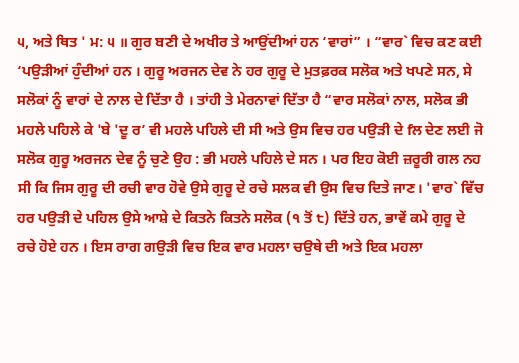੫, ਅਤੇ ਥਿਤ ' ਮ: ੫ ॥ ਗੁਰ ਬਣੀ ਦੇ ਅਖੀਰ ਤੇ ਆਉਂਦੀਆਂ ਹਨ ‘ਵਾਰਾਂ” । “ਵਾਰ` ਵਿਚ ਕਣ ਕਈ ‘ਪਉੜੀਆਂ ਹੁੰਦੀਆਂ ਹਨ । ਗੁਰੂ ਅਰਜਨ ਦੇਵ ਨੇ ਹਰ ਗੁਰੂ ਦੇ ਮੁਤਫ਼ਰਕ ਸਲੋਕ ਅਤੇ ਖਪਣੇ ਸਨ, ਸੇ ਸਲੋਕਾਂ ਨੂੰ ਵਾਰਾਂ ਦੇ ਨਾਲ ਦੇ ਦਿੱਤਾ ਹੈ । ਤਾਂਹੀ ਤੇ ਮੇਰਨਾਵਾਂ ਦਿੱਤਾ ਹੈ “ਵਾਰ ਸਲੋਕਾਂ ਨਾਲ, ਸਲੋਕ ਭੀ ਮਹਲੇ ਪਹਿਲੇ ਕੇ 'ਬੇ 'ਦੂ ਰ’ ਵੀ ਮਹਲੇ ਪਹਿਲੇ ਦੀ ਸੀ ਅਤੇ ਉਸ ਵਿਚ ਹਰ ਪਉੜੀ ਦੇ fਲ ਦੇਣ ਲਈ ਜੋ ਸਲੋਕ ਗੁਰੂ ਅਰਜਨ ਦੇਵ ਨੂੰ ਚੁਣੇ ਉਹ : ਭੀ ਮਹਲੇ ਪਹਿਲੇ ਦੇ ਸਨ । ਪਰ ਇਹ ਕੋਈ ਜ਼ਰੂਰੀ ਗਲ ਨਹ ਸੀ ਕਿ ਜਿਸ ਗੁਰੂ ਦੀ ਰਚੀ ਵਾਰ ਹੋਵੇ ਉਸੇ ਗੁਰੂ ਦੇ ਰਚੇ ਸਲਕ ਵੀ ਉਸ ਵਿਚ ਦਿਤੇ ਜਾਣ। 'ਵਾਰ` ਵਿੱਚ ਹਰ ਪਉੜੀ ਦੇ ਪਹਿਲ ਉਸੇ ਆਸ਼ੇ ਦੇ ਕਿਤਨੇ ਕਿਤਨੇ ਸਲੋਕ (੧ ਤੋਂ ੮) ਦਿੱਤੇ ਹਨ, ਭਾਵੇਂ ਕਮੇ ਗੁਰੂ ਦੇ ਰਚੇ ਹੋਏ ਹਨ । ਇਸ ਰਾਗ ਗਉੜੀ ਵਿਚ ਇਕ ਵਾਰ ਮਹਲਾ ਚਉਥੇ ਦੀ ਅਤੇ ਇਕ ਮਹਲਾ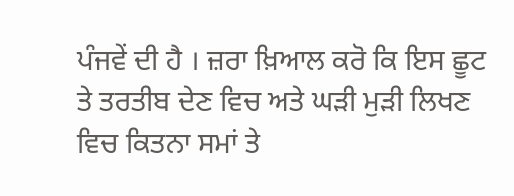ਪੰਜਵੇਂ ਦੀ ਹੈ । ਜ਼ਰਾ ਖ਼ਿਆਲ ਕਰੋ ਕਿ ਇਸ ਛੂਟ ਤੇ ਤਰਤੀਬ ਦੇਣ ਵਿਚ ਅਤੇ ਘੜੀ ਮੁੜੀ ਲਿਖਣ ਵਿਚ ਕਿਤਨਾ ਸਮਾਂ ਤੇ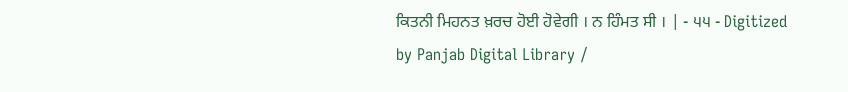ਕਿਤਨੀ ਮਿਹਨਤ ਖ਼ਰਚ ਹੋਈ ਹੋਵੇਗੀ । ਨ ਹਿੰਮਤ ਸੀ । | - ੫੫ - Digitized by Panjab Digital Library /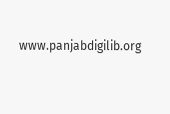www.panjabdigilib.org